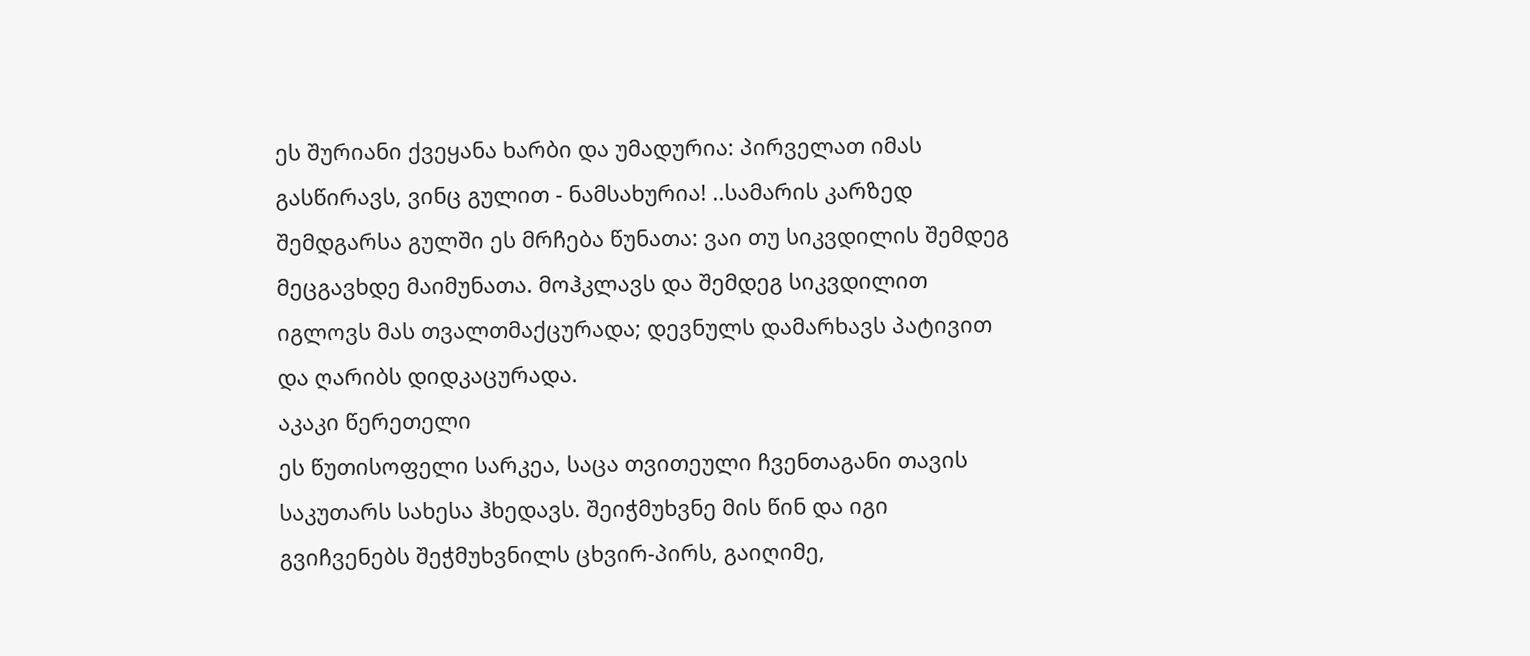ეს შურიანი ქვეყანა ხარბი და უმადურია: პირველათ იმას გასწირავს, ვინც გულით - ნამსახურია! ..სამარის კარზედ შემდგარსა გულში ეს მრჩება წუნათა: ვაი თუ სიკვდილის შემდეგ მეცგავხდე მაიმუნათა. მოჰკლავს და შემდეგ სიკვდილით იგლოვს მას თვალთმაქცურადა; დევნულს დამარხავს პატივით და ღარიბს დიდკაცურადა.
აკაკი წერეთელი
ეს წუთისოფელი სარკეა, საცა თვითეული ჩვენთაგანი თავის საკუთარს სახესა ჰხედავს. შეიჭმუხვნე მის წინ და იგი გვიჩვენებს შეჭმუხვნილს ცხვირ-პირს, გაიღიმე,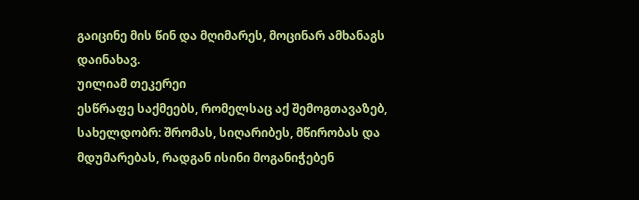გაიცინე მის წინ და მღიმარეს, მოცინარ ამხანაგს დაინახავ.
უილიამ თეკერეი
ესწრაფე საქმეებს, რომელსაც აქ შემოგთავაზებ, სახელდობრ: შრომას, სიღარიბეს, მწირობას და მდუმარებას, რადგან ისინი მოგანიჭებენ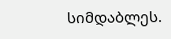სიმდაბლეს.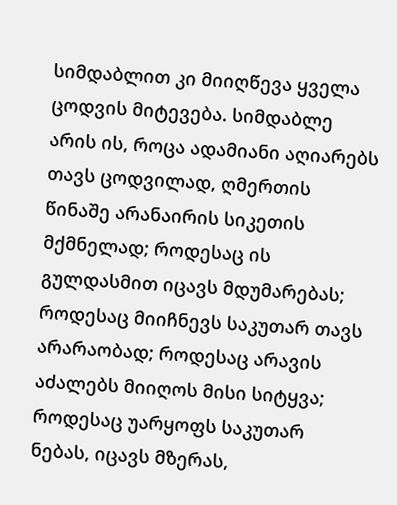სიმდაბლით კი მიიღწევა ყველა ცოდვის მიტევება. სიმდაბლე არის ის, როცა ადამიანი აღიარებს თავს ცოდვილად, ღმერთის წინაშე არანაირის სიკეთის მქმნელად; როდესაც ის გულდასმით იცავს მდუმარებას; როდესაც მიიჩნევს საკუთარ თავს არარაობად; როდესაც არავის აძალებს მიიღოს მისი სიტყვა; როდესაც უარყოფს საკუთარ ნებას, იცავს მზერას,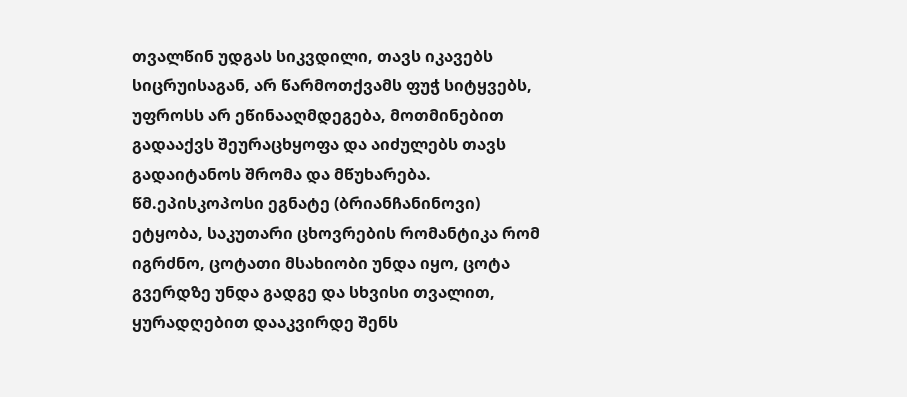თვალწინ უდგას სიკვდილი, თავს იკავებს სიცრუისაგან, არ წარმოთქვამს ფუჭ სიტყვებს, უფროსს არ ეწინააღმდეგება, მოთმინებით გადააქვს შეურაცხყოფა და აიძულებს თავს გადაიტანოს შრომა და მწუხარება.
წმ.ეპისკოპოსი ეგნატე (ბრიანჩანინოვი)
ეტყობა, საკუთარი ცხოვრების რომანტიკა რომ იგრძნო, ცოტათი მსახიობი უნდა იყო, ცოტა გვერდზე უნდა გადგე და სხვისი თვალით, ყურადღებით დააკვირდე შენს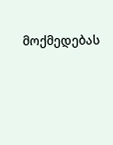მოქმედებას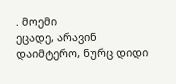. მოემი
ეცადე, არავინ დაიმტერო, ნურც დიდი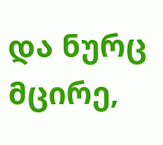და ნურც მცირე,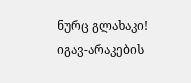ნურც გლახაკი!
იგავ-არაკების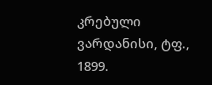კრებული ვარდანისი, ტფ., 1899.